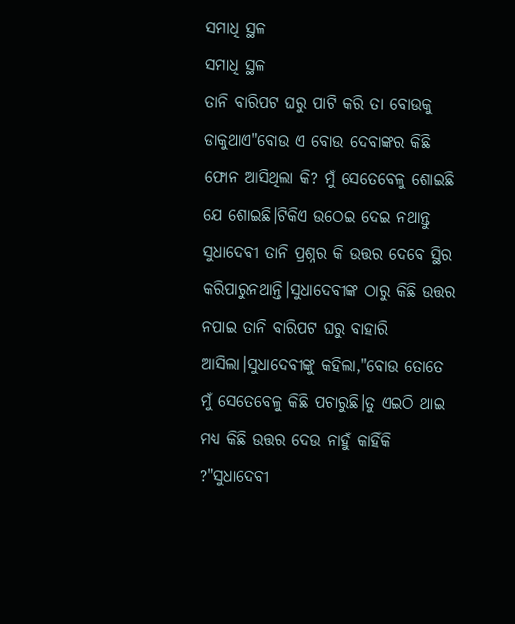ସମାଧି ସ୍ଥଳ
ସମାଧି ସ୍ଥଳ
ତାନି ବାରିପଟ ଘରୁ ପାଟି କରି ତା ବୋଉକୁ ଡାକୁଥାଏ"ବୋଉ ଏ ବୋଉ ଦେବାଙ୍କର କିଛି ଫୋନ ଆସିଥିଲା କି? ମୁଁ ସେତେବେଳୁ ଶୋଇଛି ଯେ ଶୋଇଛି।ଟିକିଏ ଉଠେଇ ଦେଇ ନଥାନ୍ତୁ ସୁଧାଦେବୀ ତାନି ପ୍ରଶ୍ନର କି ଉତ୍ତର ଦେବେ ସ୍ଥିର କରିପାରୁନଥାନ୍ତି।ସୁଧାଦେବୀଙ୍କ ଠାରୁ କିଛି ଉତ୍ତର ନପାଇ ତାନି ବାରିପଟ ଘରୁ ବାହାରି ଆସିଲା।ସୁଧାଦେବୀଙ୍କୁ କହିଲା,"ବୋଉ ତୋତେ ମୁଁ ସେତେବେଳୁ କିଛି ପଚାରୁଛି।ତୁ ଏଇଠି ଥାଇ ମଧ୍ୟ କିଛି ଉତ୍ତର ଦେଉ ନାହୁଁ କାହିଁକି ?"ସୁଧାଦେବୀ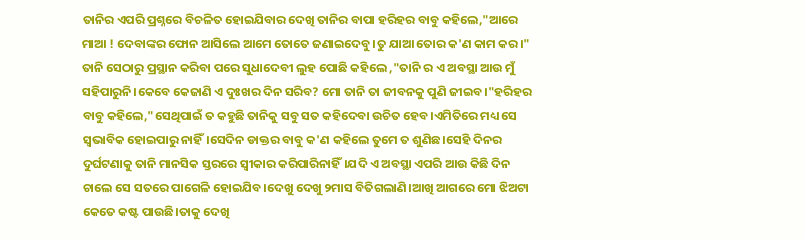ତାନିର ଏପରି ପ୍ରଶ୍ନରେ ବିଚଳିତ ହୋଇଯିବାର ଦେଖି ତାନିର ବାପା ହରିହର ବାବୁ କହିଲେ,"ଆରେ ମାଆ ! ଦେବାଙ୍କର ଫୋନ ଆସିଲେ ଆମେ ତୋତେ ଜଣାଇଦେବୁ।ତୁ ଯାଆ ତୋର କ'ଣ କାମ କର।"
ତାନି ସେଠାରୁ ପ୍ରସ୍ଥାନ କରିବା ପରେ ସୁଧାଦେବୀ ଲୁହ ପୋଛି କହିଲେ ,"ତାନି ର ଏ ଅବସ୍ଥା ଆଉ ମୁଁ ସହିପାରୁନି।କେବେ କେଜାଣି ଏ ଦୁଃଖର ଦିନ ସରିବ? ମୋ ତାନି ତା ଜୀବନକୁ ପୁଣି ଜୀଇବ।"ହରିହର ବାବୁ କହିଲେ,"ସେଥିପାଇଁ ତ କହୁଛି ତାନିକୁ ସବୁ ସତ କହିଦେବା ଉଚିତ ହେବ।ଏମିତିରେ ମଧ୍ୟ ସେ ସ୍ବଭାବିକ ହୋଇପାରୁ ନାହିଁ।ସେଦିନ ଡାକ୍ତର ବାବୁ କ'ଣ କହିଲେ ତୁମେ ତ ଶୁଣିଛ।ସେହି ଦିନର ଦୁର୍ଘଟଣାକୁ ତାନି ମାନସିକ ସ୍ତରରେ ସ୍ୱୀକାର କରିପାରିନାହିଁ।ଯଦି ଏ ଅବସ୍ଥା ଏପରି ଆଉ କିଛି ଦିନ ଚାଲେ ସେ ସତରେ ପାଗେଳି ହୋଇଯିବ।ଦେଖୁ ଦେଖୁ ୨ମାସ ବିତିଗଲାଣି।ଆଖି ଆଗରେ ମୋ ଝିଅଟା କେତେ କଷ୍ଟ ପାଉଛି।ତାକୁ ଦେଖି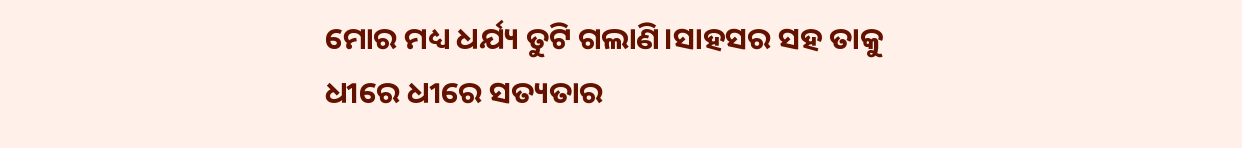ମୋର ମଧ୍ୟ ଧର୍ଯ୍ୟ ତୁଟି ଗଲାଣି।ସାହସର ସହ ତାକୁ ଧୀରେ ଧୀରେ ସତ୍ୟତାର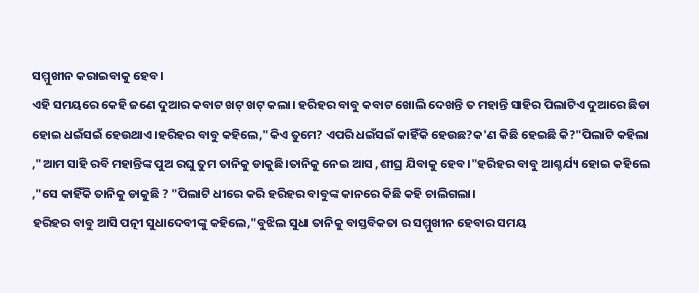ସମ୍ମୁଖୀନ କରାଇବାକୁ ହେବ।
ଏହି ସମୟରେ କେହି ଜଣେ ଦୁଆର କବାଟ ଖଟ୍ ଖଟ୍ କଲା। ହରିହର ବାବୁ କବାଟ ଖୋଲି ଦେଖନ୍ତି ତ ମହାନ୍ତି ସାହିର ପିଲାଟିଏ ଦୁଆରେ ଛିଡା ହୋଇ ଧଇଁସଇଁ ହେଉଥାଏ।ହରିହର ବାବୁ କହିଲେ,"କିଏ ତୁମେ? ଏପରି ଧଇଁସଇଁ କାହିଁକି ହେଉଛ?କ'ଣ କିଛି ହେଇଛି କି?"ପିଲାଟି କହିଲା ,"ଆମ ସାହି ରବି ମହାନ୍ତିଙ୍କ ପୁଅ ରଘୁ ତୁମ ତାନିକୁ ଡାକୁଛି।ତାନିକୁ ନେଇ ଆସ ,ଶୀଘ୍ର ଯିବାକୁ ହେବ।"ହରିହର ବାବୁ ଆଶ୍ଚର୍ଯ୍ୟ ହୋଇ କହିଲେ ,"ସେ କାହିଁକି ତାନିକୁ ଡାକୁଛି ? "ପିଲାଟି ଧୀରେ କରି ହରିହର ବାବୁଙ୍କ କାନରେ କିଛି କହି ଚାଲିଗଲା।
ହରିହର ବାବୁ ଆସି ପତ୍ନୀ ସୁଧାଦେବୀଙ୍କୁ କହିଲେ,"ବୁଝିଲ ସୁଧା ତାନିକୁ ବାସ୍ତବିକତା ର ସମ୍ମୁଖୀନ ହେବାର ସମୟ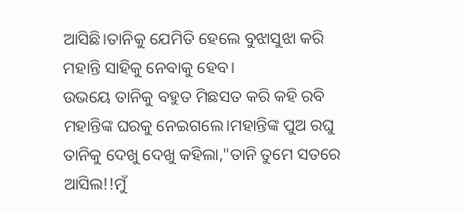ଆସିଛି।ତାନିକୁ ଯେମିତି ହେଲେ ବୁଝାସୁଝା କରି ମହାନ୍ତି ସାହିକୁ ନେବାକୁ ହେବ।
ଉଭୟେ ତାନିକୁ ବହୁତ ମିଛସତ କରି କହି ରବି ମହାନ୍ତିଙ୍କ ଘରକୁ ନେଇଗଲେ।ମହାନ୍ତିଙ୍କ ପୁଅ ରଘୁ ତାନିକୁ ଦେଖୁ ଦେଖୁ କହିଲା,"ତାନି ତୁମେ ସତରେ ଆସିଲ!!ମୁଁ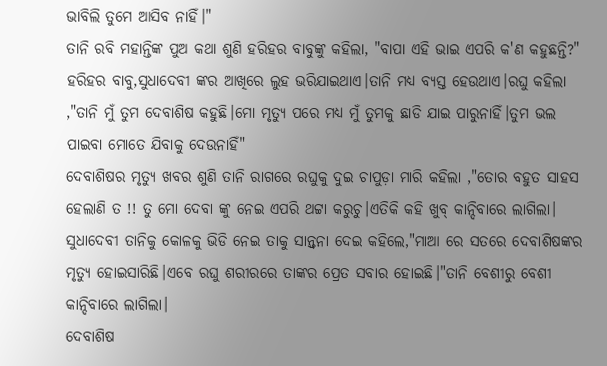ଭାବିଲି ତୁମେ ଆସିବ ନାହିଁ।"
ତାନି ରବି ମହାନ୍ତିଙ୍କ ପୁଅ କଥା ଶୁଣି ହରିହର ବାବୁଙ୍କୁ କହିଲା, "ବାପା ଏହି ଭାଇ ଏପରି କ'ଣ କହୁଛନ୍ତି?"
ହରିହର ବାବୁ,ସୁଧାଦେବୀ ଙ୍କର ଆଖିରେ ଲୁହ ଭରିଯାଇଥାଏ।ତାନି ମଧ୍ୟ ବ୍ୟସ୍ତ ହେଉଥାଏ।ରଘୁ କହିଲା ,"ତାନି ମୁଁ ତୁମ ଦେବାଶିଷ କହୁଛି।ମୋ ମୃତ୍ୟୁ ପରେ ମଧ୍ୟ ମୁଁ ତୁମକୁ ଛାଡି ଯାଇ ପାରୁନାହିଁ।ତୁମ ଭଲ ପାଇବା ମୋତେ ଯିବାକୁ ଦେଉନାହିଁ"
ଦେବାଶିଷର ମୃତ୍ୟୁ ଖବର ଶୁଣି ତାନି ରାଗରେ ରଘୁକୁ ଦୁଇ ଚାପୁଡ଼ା ମାରି କହିଲା ,"ତୋର ବହୁତ ସାହସ ହେଲାଣି ତ !! ତୁ ମୋ ଦେବା ଙ୍କୁ ନେଇ ଏପରି ଥଟ୍ଟା କରୁଚୁ।ଏତିକି କହି ଖୁବ୍ କାନ୍ଦିବାରେ ଲାଗିଲା।
ସୁଧାଦେବୀ ତାନିକୁ କୋଳକୁ ଭିଡି ନେଇ ତାକୁ ସାନ୍ତ୍ୱନା ଦେଇ କହିଲେ,"ମାଆ ରେ ସତରେ ଦେବାଶିଷଙ୍କର ମୃତ୍ୟୁ ହୋଇସାରିଛି।ଏବେ ରଘୁ ଶରୀରରେ ତାଙ୍କର ପ୍ରେତ ସବାର ହୋଇଛି।"ତାନି ବେଶୀରୁ ବେଶୀ କାନ୍ଦିବାରେ ଲାଗିଲା।
ଦେବାଶିଷ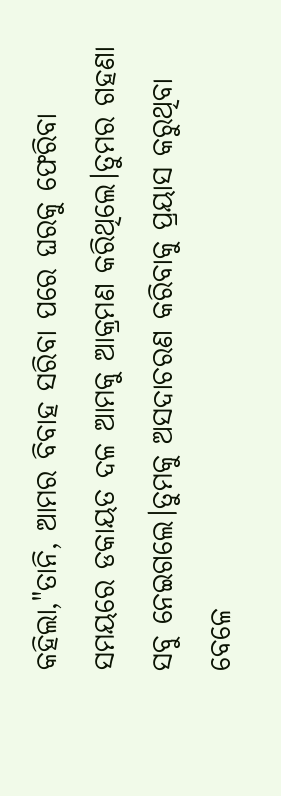କହିଲା,"ତାନି, ଆମର ବିବାହ ସରିବା ପରେ ଘରକୁ ଫେରିବା ସମୟରେ ଡକାୟତ ଦଳ ଆମକୁ ଆକ୍ରମଣ କରିଥିଲେ।ତୁମର ଗହଣା ସବୁ ନେଇଗଲେ।ତୁମକୁ ଅସଦାଚରଣ କରିବାକୁ ପ୍ରୟାସ କରୁଥିବା ବେଳେ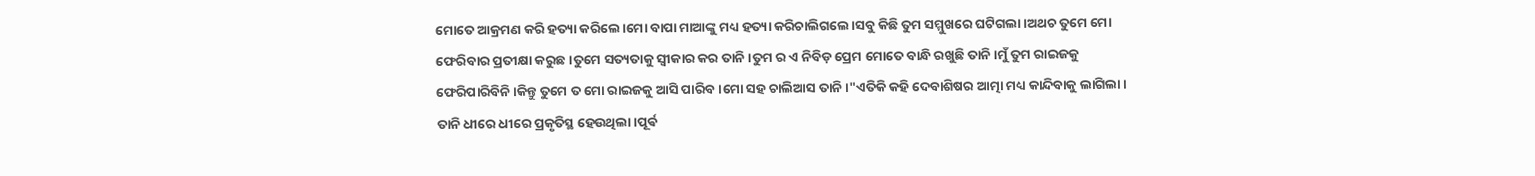ମୋତେ ଆକ୍ରମଣ କରି ହତ୍ୟା କରିଲେ।ମୋ ବାପା ମାଆଙ୍କୁ ମଧ୍ୟ ହତ୍ୟା କରିଚାଲିଗଲେ।ସବୁ କିଛି ତୁମ ସମ୍ମୁଖରେ ଘଟିଗଲା।ଅଥଚ ତୁମେ ମୋ ଫେରିବାର ପ୍ରତୀକ୍ଷା କରୁଛ।ତୁମେ ସତ୍ୟତାକୁ ସ୍ୱୀକାର କର ତାନି।ତୁମ ର ଏ ନିବିଡ଼ ପ୍ରେମ ମୋତେ ବାନ୍ଧି ରଖୁଛି ତାନି।ମୁଁ ତୁମ ରାଇଜକୁ ଫେରିପାରିବିନି।କିନ୍ତୁ ତୁମେ ତ ମୋ ରାଇଜକୁ ଆସି ପାରିବ।ମୋ ସହ ଚାଲିଆସ ତାନି।"ଏତିକି କହି ଦେବାଶିଷର ଆତ୍ମା ମଧ୍ୟ କାନ୍ଦିବାକୁ ଲାଗିଲା।
ତାନି ଧୀରେ ଧୀରେ ପ୍ରକୃତିସ୍ଥ ହେଉଥିଲା।ପୂର୍ଵ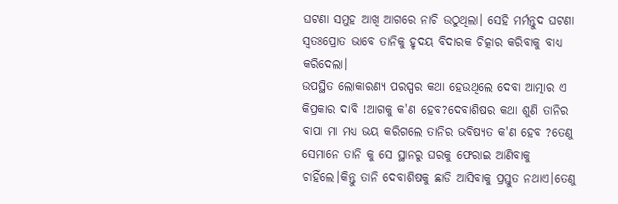ଘଟଣା ସମୁହ ଆଖି ଆଗରେ ନାଚି ଉଠୁଥିଲା। ସେହି ମର୍ମନ୍ତୁଦ ଘଟଣା ସ୍ୱତଃପ୍ରୋତ ଭାବେ ତାନିକୁ ହୃଦୟ ବିଦାରକ ଚିତ୍କାର କରିବାକୁ ବାଧ୍ୟ କରିଦେଲା।
ଉପସ୍ଥିତ ଲୋକାରଣ୍ୟ ପରସ୍ପର କଥା ହେଉଥିଲେ ଦେବା ଆତ୍ମାର ଏ କିପ୍ରକାର ଦାବି !ଆଗକୁ କ'ଣ ହେବ?ଦେବାଶିଷର କଥା ଶୁଣି ତାନିର ବାପା ମା ମଧ୍ୟ ଭୟ କରିଗଲେ ତାନିର ଭବିଷ୍ୟତ କ'ଣ ହେବ ?ତେଣୁ ସେମାନେ ତାନି କୁ ସେ ସ୍ଥାନରୁ ଘରକୁ ଫେରାଇ ଆଣିବାକୁ ଚାହିଁଲେ।କିନ୍ତୁ ତାନି ଦେବାଶିଷକୁ ଛାଡି ଆସିବାକୁ ପ୍ରସ୍ତୁତ ନଥାଏ।ତେଣୁ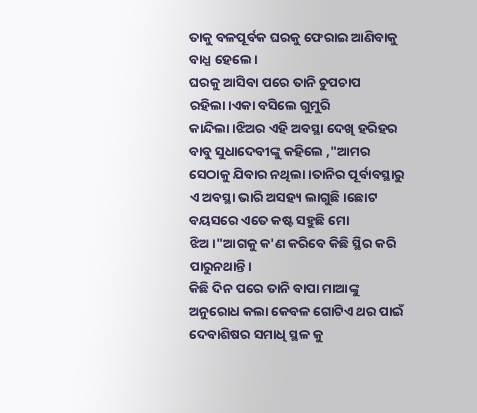ତାକୁ ବଳପୂର୍ବକ ଘରକୁ ଫେରାଇ ଆଣିବାକୁ ବାଧ୍ଯ ହେଲେ।
ଘରକୁ ଆସିବା ପରେ ତାନି ଚୁପଚାପ ରହିଲା।ଏକା ବସିଲେ ଗୁମୁରି କାନ୍ଦିଲା।ଝିଅର ଏହି ଅବସ୍ଥା ଦେଖି ହରିହର ବାବୁ ସୁଧାଦେବୀଙ୍କୁ କହିଲେ ,"ଆମର ସେଠାକୁ ଯିବାର ନଥିଲା।ତାନିର ପୂର୍ବାବସ୍ଥାରୁ ଏ ଅବସ୍ଥା ଭାରି ଅସହ୍ୟ ଲାଗୁଛି।ଛୋଟ ବୟସରେ ଏତେ କଷ୍ଟ ସହୁଛି ମୋ ଝିଅ।"ଆଗକୁ କ'ଣ କରିବେ କିଛି ସ୍ଥିର କରି ପାରୁନଥାନ୍ତି।
କିଛି ଦିନ ପରେ ତାନି ବାପା ମାଆଙ୍କୁ ଅନୁରୋଧ କଲା କେବଳ ଗୋଟିଏ ଥର ପାଇଁ ଦେବାଶିଷର ସମାଧି ସ୍ଥଳ କୁ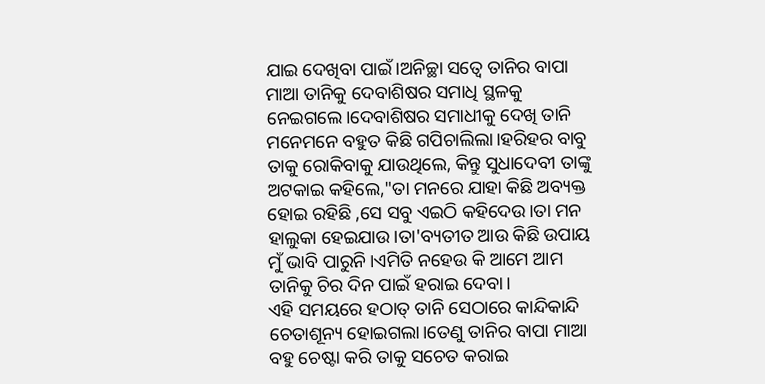ଯାଇ ଦେଖିବା ପାଇଁ।ଅନିଚ୍ଛା ସତ୍ୱେ ତାନିର ବାପା ମାଆ ତାନିକୁ ଦେବାଶିଷର ସମାଧି ସ୍ଥଳକୁ ନେଇଗଲେ।ଦେବାଶିଷର ସମାଧୀକୁ ଦେଖି ତାନି ମନେମନେ ବହୁତ କିଛି ଗପିଚାଲିଲା।ହରିହର ବାବୁ ତାକୁ ରୋକିବାକୁ ଯାଉଥିଲେ, କିନ୍ତୁ ସୁଧାଦେବୀ ତାଙ୍କୁ ଅଟକାଇ କହିଲେ,"ତା ମନରେ ଯାହା କିଛି ଅବ୍ୟକ୍ତ ହୋଇ ରହିଛି ,ସେ ସବୁ ଏଇଠି କହିଦେଉ।ତା ମନ ହାଲୁକା ହେଇଯାଉ।ତା'ବ୍ୟତୀତ ଆଉ କିଛି ଉପାୟ ମୁଁ ଭାବି ପାରୁନି।ଏମିତି ନହେଉ କି ଆମେ ଆମ ତାନିକୁ ଚିର ଦିନ ପାଇଁ ହରାଇ ଦେବା।
ଏହି ସମୟରେ ହଠାତ୍ ତାନି ସେଠାରେ କାନ୍ଦିକାନ୍ଦି ଚେତାଶୂନ୍ୟ ହୋଇଗଲା।ତେଣୁ ତାନିର ବାପା ମାଆ ବହୁ ଚେଷ୍ଟା କରି ତାକୁ ସଚେତ କରାଇ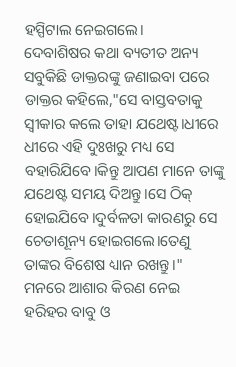ହସ୍ପିଟାଲ ନେଇଗଲେ।
ଦେବାଶିଷର କଥା ବ୍ୟତୀତ ଅନ୍ୟ ସବୁକିଛି ଡାକ୍ତରଙ୍କୁ ଜଣାଇବା ପରେ ଡାକ୍ତର କହିଲେ,"ସେ ବାସ୍ତବତାକୁ ସ୍ୱୀକାର କଲେ ତାହା ଯଥେଷ୍ଟ।ଧୀରେ ଧୀରେ ଏହି ଦୁଃଖରୁ ମଧ୍ୟ ସେ ବହାରିଯିବେ।କିନ୍ତୁ ଆପଣ ମାନେ ତାଙ୍କୁ ଯଥେଷ୍ଟ ସମୟ ଦିଅନ୍ତୁ।ସେ ଠିକ୍ ହୋଇଯିବେ।ଦୁର୍ବଳତା କାରଣରୁ ସେ ଚେତାଶୂନ୍ୟ ହୋଇଗଲେ।ତେଣୁ ତାଙ୍କର ବିଶେଷ ଧ୍ୟାନ ରଖନ୍ତୁ।"
ମନରେ ଆଶାର କିରଣ ନେଇ ହରିହର ବାବୁ ଓ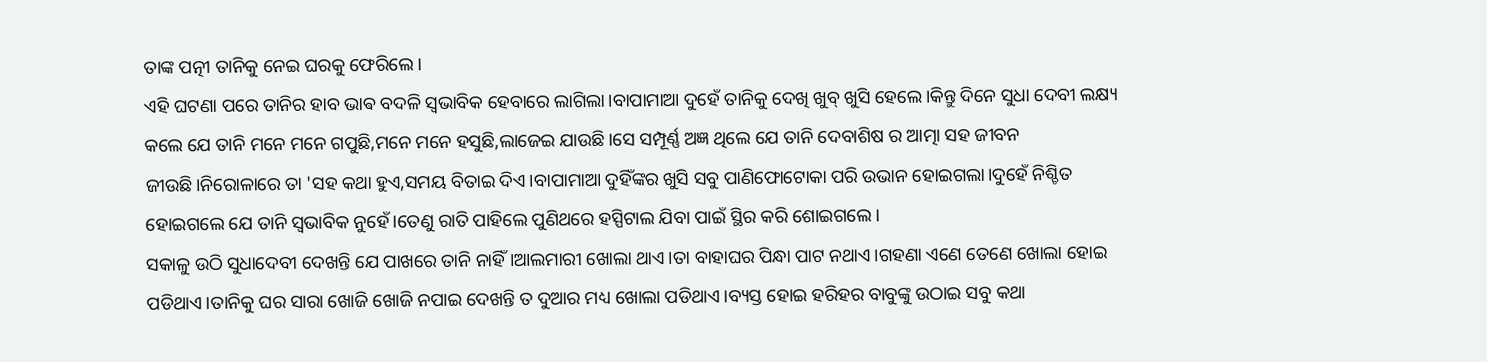ତାଙ୍କ ପତ୍ନୀ ତାନିକୁ ନେଇ ଘରକୁ ଫେରିଲେ।
ଏହି ଘଟଣା ପରେ ତାନିର ହାବ ଭାଵ ବଦଳି ସ୍ବଭାବିକ ହେବାରେ ଲାଗିଲା।ବାପାମାଆ ଦୁହେଁ ତାନିକୁ ଦେଖି ଖୁବ୍ ଖୁସି ହେଲେ।କିନ୍ତୁ ଦିନେ ସୁଧା ଦେବୀ ଲକ୍ଷ୍ୟ କଲେ ଯେ ତାନି ମନେ ମନେ ଗପୁଛି,ମନେ ମନେ ହସୁଛି,ଲାଜେଇ ଯାଉଛି।ସେ ସମ୍ପୂର୍ଣ୍ଣ ଅଜ୍ଞ ଥିଲେ ଯେ ତାନି ଦେବାଶିଷ ର ଆତ୍ମା ସହ ଜୀବନ ଜୀଉଛି।ନିରୋଳାରେ ତା 'ସହ କଥା ହୁଏ,ସମୟ ବିତାଇ ଦିଏ।ବାପାମାଆ ଦୁହିଁଙ୍କର ଖୁସି ସବୁ ପାଣିଫୋଟୋକା ପରି ଉଭାନ ହୋଇଗଲା।ଦୁହେଁ ନିଶ୍ଚିତ ହୋଇଗଲେ ଯେ ତାନି ସ୍ବଭାବିକ ନୁହେଁ।ତେଣୁ ରାତି ପାହିଲେ ପୁଣିଥରେ ହସ୍ପିଟାଲ ଯିବା ପାଇଁ ସ୍ଥିର କରି ଶୋଇଗଲେ।
ସକାଳୁ ଉଠି ସୁଧାଦେବୀ ଦେଖନ୍ତି ଯେ ପାଖରେ ତାନି ନାହିଁ।ଆଲମାରୀ ଖୋଲା ଥାଏ।ତା ବାହାଘର ପିନ୍ଧା ପାଟ ନଥାଏ।ଗହଣା ଏଣେ ତେଣେ ଖୋଲା ହୋଇ ପଡିଥାଏ।ତାନିକୁ ଘର ସାରା ଖୋଜି ଖୋଜି ନପାଇ ଦେଖନ୍ତି ତ ଦୁଆର ମଧ୍ୟ ଖୋଲା ପଡିଥାଏ।ବ୍ୟସ୍ତ ହୋଇ ହରିହର ବାବୁଙ୍କୁ ଉଠାଇ ସବୁ କଥା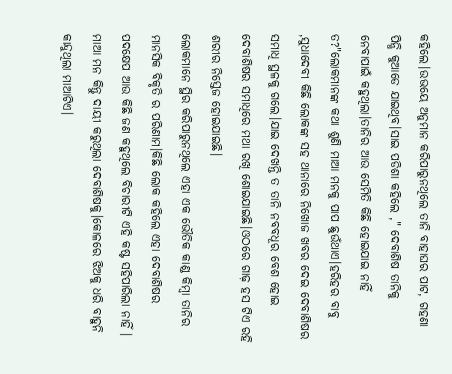କହିଲେ।ଉଭୟେ ଅନୁମାନ କରିପାରୁନଥିଲେ ତାନି ବାହାଘର ପାଟ, ଗହଣା ପିନ୍ଧି କୁଆଡେ ଯାଇଥିବ।ସାଇ ପଡିଶା କହିଲେ ," ଦେବାଶିଷ ତାନିକୁ ନେବାପାଇଁ କହୁଥିଲା।ତାନିର ଆଉ ସେମିତି କିଛି ହୋଇଯାଇ ନାହିଁ ତ?"ଲୋକମାନଙ୍କ କଥା ଶୁଣି ମାଆ ମନକୁ ପାପ ଛୁଉଁଥାଏ।ହରିହର ବାବୁ ,ସୁଧାଦେବୀ କିଛି ଲୋକଙ୍କ ସହ ଥାନାରେ ନିଖୋଜ ଖବର ଦେଇ ଦେବାଶିଷର ସମାଧି ସ୍ଥଳକୁ ଗଲେ।ଯାଇ ଦେଖନ୍ତି ତ ତାନି ନବବଧୂର ବେଶ ହୋଇ ଦେବାଶିଷର ସମାଧିରେ ମଥା ରଖି ଶୋଇଯାଇଛି।ଓଠରେ ଗାଢ଼ ହସ ଟିଏ ରହି ଶରୀର ନିସ୍ତେଜ ହୋଇଯାଇଛି।
ଲୋକମାନେ ସ୍ଥିର କରିପାରୁନଥିଲେ ଏହା ଏକ ଭୌତିକ କାଣ୍ଡ କିମ୍ବା ତାନିର ମାନସିକ ବିକୃତି ର ପରିଣାମ।କିଛି ଲୋକ କହିଲେ ଏହା ଦେବାଶିଷର ପଦକ୍ଷେପ ଆଉ କିଛି ଜଣ କହୁଥିଲେ ବିଚାରୀଟି ଏହି କଷ୍ଟ ସହିପାରିଲା ନାହିଁ । ମାଆ ମନ କିନ୍ତୁ ଦାୟୀ କରୁଥିଲା ଦେବାଶିଷକୁ।କୋଳରେ ଝିଅକୁ ଧରି ବାହୁନି କାନ୍ଦୁଥିଲା ମାଆଟିଏ।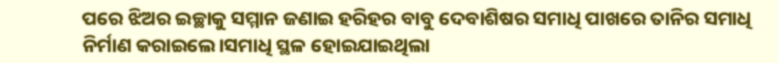ପରେ ଝିଅର ଇଚ୍ଛାକୁ ସମ୍ମାନ ଜଣାଇ ହରିହର ବାବୁ ଦେବାଶିଷର ସମାଧି ପାଖରେ ତାନିର ସମାଧି ନିର୍ମାଣ କରାଇଲେ।ସମାଧି ସ୍ଥଳ ହୋଇଯାଇଥିଲା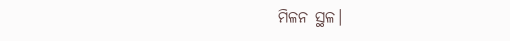ମିଳନ ସ୍ଥଳ।